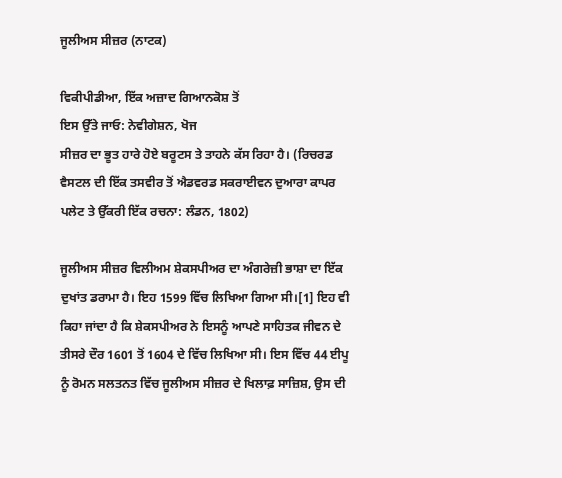ਜੂਲੀਅਸ ਸੀਜ਼ਰ (ਨਾਟਕ)

ਵਿਕੀਪੀਡੀਆ, ਇੱਕ ਅਜ਼ਾਦ ਗਿਆਨਕੋਸ਼ ਤੋਂ
ਇਸ ਉੱਤੇ ਜਾਓ: ਨੇਵੀਗੇਸ਼ਨ, ਖੋਜ
ਸੀਜ਼ਰ ਦਾ ਭੂਤ ਹਾਰੇ ਹੋਏ ਬਰੂਟਸ ਤੇ ਤਾਹਨੇ ਕੱਸ ਰਿਹਾ ਹੈ। (ਰਿਚਰਡ ਵੈਸਟਲ ਦੀ ਇੱਕ ਤਸਵੀਰ ਤੋਂ ਐਡਵਰਡ ਸਕਰਾਈਵਨ ਦੁਆਰਾ ਕਾਪਰ ਪਲੇਟ ਤੇ ਉੱਕਰੀ ਇੱਕ ਰਚਨਾ: ਲੰਡਨ, 1802)

ਜੂਲੀਅਸ ਸੀਜ਼ਰ ਵਿਲੀਅਮ ਸ਼ੇਕਸਪੀਅਰ ਦਾ ਅੰਗਰੇਜ਼ੀ ਭਾਸ਼ਾ ਦਾ ਇੱਕ ਦੁਖਾਂਤ ਡਰਾਮਾ ਹੈ। ਇਹ 1599 ਵਿੱਚ ਲਿਖਿਆ ਗਿਆ ਸੀ।[1] ਇਹ ਵੀ ਕਿਹਾ ਜਾਂਦਾ ਹੈ ਕਿ ਸ਼ੇਕਸਪੀਅਰ ਨੇ ਇਸਨੂੰ ਆਪਣੇ ਸਾਹਿਤਕ ਜੀਵਨ ਦੇ ਤੀਸਰੇ ਦੌਰ 1601 ਤੋਂ 1604 ਦੇ ਵਿੱਚ ਲਿਖਿਆ ਸੀ। ਇਸ ਵਿੱਚ 44 ਈਪੂ ਨੂੰ ਰੋਮਨ ਸਲਤਨਤ ਵਿੱਚ ਜੂਲੀਅਸ ਸੀਜ਼ਰ ਦੇ ਖਿਲਾਫ਼ ਸਾਜ਼ਿਸ਼, ਉਸ ਦੀ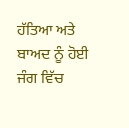ਹੱਤਿਆ ਅਤੇ ਬਾਅਦ ਨੂੰ ਹੋਈ ਜੰਗ ਵਿੱਚ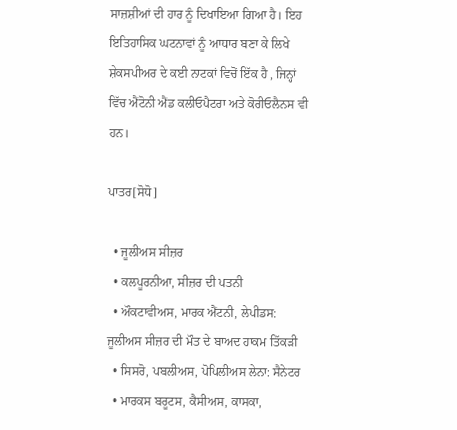ਸਾਜ਼ਸ਼ੀਆਂ ਦੀ ਹਾਰ ਨੂੰ ਦਿਖਾਇਆ ਗਿਆ ਹੈ। ਇਹ ਇਤਿਹਾਸਿਕ ਘਟਨਾਵਾਂ ਨੂੰ ਆਧਾਰ ਬਣਾ ਕੇ ਲਿਖੇ ਸ਼ੇਕਸਪੀਅਰ ਦੇ ਕਈ ਨਾਟਕਾਂ ਵਿਚੋਂ ਇੱਕ ਹੈ , ਜਿਨ੍ਹਾਂ ਵਿੱਚ ਐਂਟੋਨੀ ਐਂਡ ਕਲੀਓਪੈਟਰਾ ਅਤੇ ਕੋਰੀਓਲੈਨਸ ਵੀ ਹਨ।

ਪਾਤਰ[ਸੋਧੋ]

  • ਜੂਲੀਅਸ ਸੀਜ਼ਰ
  • ਕਲਪੂਰਨੀਆ, ਸੀਜ਼ਰ ਦੀ ਪਤਨੀ
  • ਔਕਟਾਵੀਅਸ, ਮਾਰਕ ਐਂਟਨੀ, ਲੇਪੀਡਸ: ਜੂਲੀਅਸ ਸੀਜ਼ਰ ਦੀ ਮੌਤ ਦੇ ਬਾਅਦ ਹਾਕਮ ਤਿੱਕੜੀ
  • ਸਿਸਰੋ, ਪਬਲੀਅਸ, ਪੋਪਿਲੀਅਸ ਲੇਨਾ: ਸੈਨੇਟਰ
  • ਮਾਰਕਸ ਬਰੂਟਸ, ਕੈਸੀਅਸ, ਕਾਸਕਾ,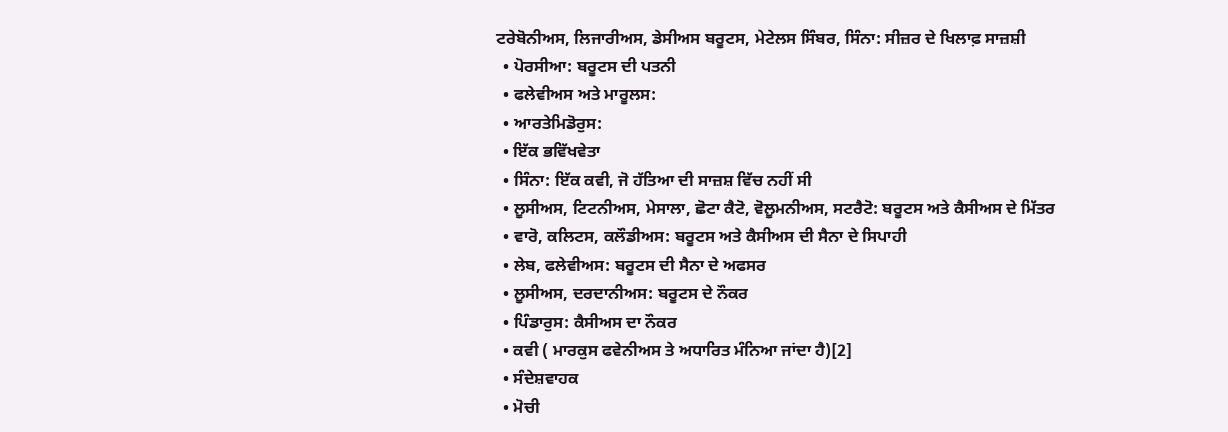ਟਰੇਬੋਨੀਅਸ, ਲਿਜਾਰੀਅਸ, ਡੇਸੀਅਸ ਬਰੂਟਸ, ਮੇਟੇਲਸ ਸਿੰਬਰ, ਸਿੰਨਾ: ਸੀਜ਼ਰ ਦੇ ਖਿਲਾਫ਼ ਸਾਜ਼ਸ਼ੀ
  • ਪੋਰਸੀਆ: ਬਰੂਟਸ ਦੀ ਪਤਨੀ
  • ਫਲੇਵੀਅਸ ਅਤੇ ਮਾਰੂਲਸ:
  • ਆਰਤੇਮਿਡੋਰੁਸ:
  • ਇੱਕ ਭਵਿੱਖਵੇਤਾ
  • ਸਿੰਨਾ: ਇੱਕ ਕਵੀ, ਜੋ ਹੱਤਿਆ ਦੀ ਸਾਜ਼ਸ਼ ਵਿੱਚ ਨਹੀਂ ਸੀ
  • ਲੂਸੀਅਸ, ਟਿਟਨੀਅਸ, ਮੇਸਾਲਾ, ਛੋਟਾ ਕੈਟੋ, ਵੋਲੂਮਨੀਅਸ, ਸਟਰੈਟੋ: ਬਰੂਟਸ ਅਤੇ ਕੈਸੀਅਸ ਦੇ ਮਿੱਤਰ
  • ਵਾਰੋ, ਕਲਿਟਸ, ਕਲੌਡੀਅਸ: ਬਰੂਟਸ ਅਤੇ ਕੈਸੀਅਸ ਦੀ ਸੈਨਾ ਦੇ ਸਿਪਾਹੀ
  • ਲੇਬ, ਫਲੇਵੀਅਸ: ਬਰੂਟਸ ਦੀ ਸੈਨਾ ਦੇ ਅਫਸਰ
  • ਲੂਸੀਅਸ, ਦਰਦਾਨੀਅਸ: ਬਰੂਟਸ ਦੇ ਨੌਕਰ
  • ਪਿੰਡਾਰੁਸ: ਕੈਸੀਅਸ ਦਾ ਨੌਕਰ
  • ਕਵੀ ( ਮਾਰਕੁਸ ਫਵੇਨੀਅਸ ਤੇ ਅਧਾਰਿਤ ਮੰਨਿਆ ਜਾਂਦਾ ਹੈ)[2]
  • ਸੰਦੇਸ਼ਵਾਹਕ
  • ਮੋਚੀ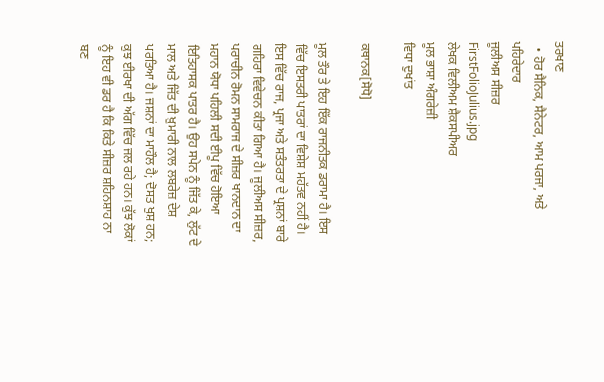ਤਰਖਾਣ
  • ਹੋਰ ਸੈਨਿਕ, ਸੈਨੇਟਰ, ਆਮ ਪਰਜਾ, ਅਤੇ ਪਹਿਰੇਦਾਰ
ਜੂਲੀਅਸ ਸੀਜ਼ਰ
FirstFolioJulius.jpg
ਲੇਖਕ ਵਿਲੀਅਮ ਸ਼ੈਕਸਪੀਅਰ
ਮੂਲ ਭਾਸ਼ਾ ਅੰਗਰੇਜ਼ੀ
ਵਿਧਾ ਦੁਖਾਂਤ

ਕਥਾਨਕ[ਸੋਧੋ]

ਮੂਲ ਤੌਰ ਤੇ ਇਹ ਇੱਕ ਰਾਜਨੀਤਕ ਡਰਾਮਾ ਹੈ। ਇਸ ਵਿੱਚ ਇਸਤਰੀ ਪਾਤਰਾਂ ਦਾ ਵਿਸ਼ੇਸ਼ ਮਹੱਤਵ ਨਹੀਂ ਹੈ। ਇਸ ਵਿੱਚ ਰਾਜ, ਪ੍ਰਜਾ ਅਤੇ ਸਤੰਤਰਤਾ ਦੇ ਪ੍ਰਸ਼ਨਾਂ ਬਾਰੇ ਗਹਿਰਾ ਵਿਵੇਚਨ ਕੀਤਾ ਗਿਆ ਹੈ। ਜੂਲੀਅਸ ਸੀਜ਼ਰ, ਪਰਾਚੀਨ ਰੋਮਨ ਸਾਮਰਾਜ ਦੇ ਸੀਜ਼ਰ ਖਾਨਦਾਨ ਦਾ ਮਹਾਨ ਯੋਧਾ ਪਹਿਲੀ ਸਦੀ ਈਪੂ ਵਿੱਚ ਹੋਇਆ ਇਤਿਹਾਸਕ ਪਾਤਰ ਹੈ। ਉਹ ਸਪੇਨ ਨੂੰ ਜਿੱਤ ਕੇ, ਲੁੱਟ ਦੇ ਮਾਲ ਅਤੇ ਜਿੱਤ ਦੀ ਖ਼ੁਮਾਰੀ ਨਾਲ ਲਬਰੇਜ਼ ਦੇਸ਼ ਪਰਤਿਆ ਹੈ। ਜਸ਼ਨਾਂ ਦਾ ਮਾਹੌਲ ਹੈ; ਦੋਸਤ ਖੁਸ਼ ਹਨ; ਕੁਝ ਈਰਖਾ ਦੀ ਅੱਗ ਵਿੱਚ ਜਲ ਰਹੇ ਹਨ। ਕੁੱਝ ਲੋਕਾਂ ਨੂੰ ਇਹ ਵੀ ਡਰ ਹੈ ਕਿ ਕਿਤੇ ਸੀਜ਼ਰ ਸ਼ਹਿਨਸ਼ਾਹ ਨਾ ਬਣ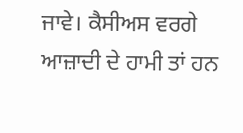ਜਾਵੇ। ਕੈਸੀਅਸ ਵਰਗੇ ਆਜ਼ਾਦੀ ਦੇ ਹਾਮੀ ਤਾਂ ਹਨ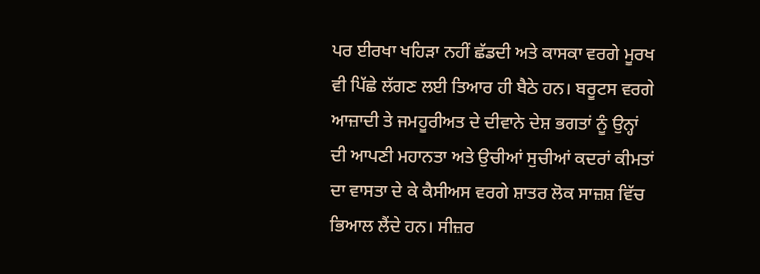ਪਰ ਈਰਖਾ ਖਹਿੜਾ ਨਹੀਂ ਛੱਡਦੀ ਅਤੇ ਕਾਸਕਾ ਵਰਗੇ ਮੂਰਖ ਵੀ ਪਿੱਛੇ ਲੱਗਣ ਲਈ ਤਿਆਰ ਹੀ ਬੈਠੇ ਹਨ। ਬਰੂਟਸ ਵਰਗੇ ਆਜ਼ਾਦੀ ਤੇ ਜਮਹੂਰੀਅਤ ਦੇ ਦੀਵਾਨੇ ਦੇਸ਼ ਭਗਤਾਂ ਨੂੰ ਉਨ੍ਹਾਂ ਦੀ ਆਪਣੀ ਮਹਾਨਤਾ ਅਤੇ ਉਚੀਆਂ ਸੁਚੀਆਂ ਕਦਰਾਂ ਕੀਮਤਾਂ ਦਾ ਵਾਸਤਾ ਦੇ ਕੇ ਕੈਸੀਅਸ ਵਰਗੇ ਸ਼ਾਤਰ ਲੋਕ ਸਾਜ਼ਸ਼ ਵਿੱਚ ਭਿਆਲ ਲੈਂਦੇ ਹਨ। ਸੀਜ਼ਰ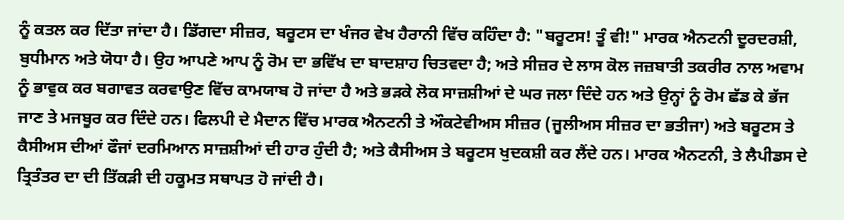ਨੂੰ ਕਤਲ ਕਰ ਦਿੱਤਾ ਜਾਂਦਾ ਹੈ। ਡਿੱਗਦਾ ਸੀਜ਼ਰ, ਬਰੂਟਸ ਦਾ ਖੰਜਰ ਵੇਖ ਹੈਰਾਨੀ ਵਿੱਚ ਕਹਿੰਦਾ ਹੈ: "ਬਰੂਟਸ! ਤੂੰ ਵੀ!" ਮਾਰਕ ਐਨਟਨੀ ਦੂਰਦਰਸ਼ੀ, ਬੁਧੀਮਾਨ ਅਤੇ ਯੋਧਾ ਹੈ। ਉਹ ਆਪਣੇ ਆਪ ਨੂੰ ਰੋਮ ਦਾ ਭਵਿੱਖ ਦਾ ਬਾਦਸ਼ਾਹ ਚਿਤਵਦਾ ਹੈ; ਅਤੇ ਸੀਜ਼ਰ ਦੇ ਲਾਸ ਕੋਲ ਜਜ਼ਬਾਤੀ ਤਕਰੀਰ ਨਾਲ ਅਵਾਮ ਨੂੰ ਭਾਵੁਕ ਕਰ ਬਗਾਵਤ ਕਰਵਾਉਣ ਵਿੱਚ ਕਾਮਯਾਬ ਹੋ ਜਾਂਦਾ ਹੈ ਅਤੇ ਭੜਕੇ ਲੋਕ ਸਾਜ਼ਸ਼ੀਆਂ ਦੇ ਘਰ ਜਲਾ ਦਿੰਦੇ ਹਨ ਅਤੇ ਉਨ੍ਹਾਂ ਨੂੰ ਰੋਮ ਛੱਡ ਕੇ ਭੱਜ ਜਾਣ ਤੇ ਮਜਬੂਰ ਕਰ ਦਿੰਦੇ ਹਨ। ਫਿਲਪੀ ਦੇ ਮੈਦਾਨ ਵਿੱਚ ਮਾਰਕ ਐਨਟਨੀ ਤੇ ਔਕਟੇਵੀਅਸ ਸੀਜ਼ਰ (ਜੂਲੀਅਸ ਸੀਜ਼ਰ ਦਾ ਭਤੀਜਾ) ਅਤੇ ਬਰੂਟਸ ਤੇ ਕੈਸੀਅਸ ਦੀਆਂ ਫੌਜਾਂ ਦਰਮਿਆਨ ਸਾਜ਼ਸ਼ੀਆਂ ਦੀ ਹਾਰ ਹੁੰਦੀ ਹੈ; ਅਤੇ ਕੈਸੀਅਸ ਤੇ ਬਰੂਟਸ ਖੁਦਕਸ਼ੀ ਕਰ ਲੈਂਦੇ ਹਨ। ਮਾਰਕ ਐਨਟਨੀ, ਤੇ ਲੈਪੀਡਸ ਦੇ ਤ੍ਰਿਤੰਤਰ ਦਾ ਦੀ ਤਿੱਕੜੀ ਦੀ ਹਕੂਮਤ ਸਥਾਪਤ ਹੋ ਜਾਂਦੀ ਹੈ।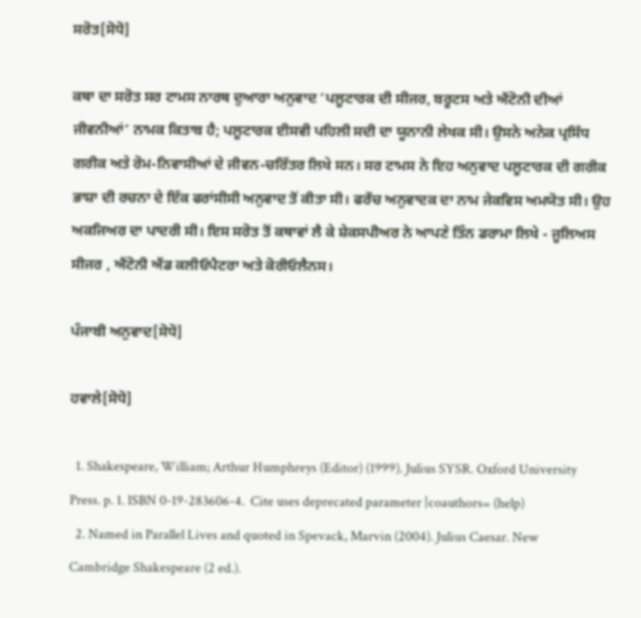ਸਰੋਤ[ਸੋਧੋ]

ਕਥਾ ਦਾ ਸਰੋਤ ਸਰ ਟਾਮਸ ਨਾਰਥ ਦੁਆਰਾ ਅਨੁਵਾਦ ‘ਪਲੂਟਾਰਕ ਦੀ ਸੀਜਰ, ਬਰੂਟਸ ਅਤੇ ਐਂਟੋਨੀ ਦੀਆਂ ਜੀਵਨੀਆਂ’ ਨਾਮਕ ਕਿਤਾਬ ਹੈ; ਪਲੂਟਾਰਕ ਈਸਵੀ ਪਹਿਲੀ ਸਦੀ ਦਾ ਯੂਨਾਨੀ ਲੇਖਕ ਸੀ। ਉਸਨੇ ਅਨੇਕ ਪ੍ਰਸਿੱਧ ਗਰੀਕ ਅਤੇ ਰੋਮ-ਨਿਵਾਸੀਆਂ ਦੇ ਜੀਵਨ-ਚਰਿੱਤਰ ਲਿਖੇ ਸਨ। ਸਰ ਟਾਮਸ ਨੇ ਇਹ ਅਨੁਵਾਦ ਪਲੂਟਾਰਕ ਦੀ ਗਰੀਕ ਭਾਸ਼ਾ ਦੀ ਰਚਨਾ ਦੇ ਇੱਕ ਫਰਾਂਸੀਸੀ ਅਨੁਵਾਦ ਤੋਂ ਕੀਤਾ ਸੀ। ਫਰੇਂਚ ਅਨੁਵਾਦਕ ਦਾ ਨਾਮ ਜੇਕਵਿਸ ਅਮਯੋਤ ਸੀ। ਉਹ ਅਕਜਿਅਰ ਦਾ ਪਾਦਰੀ ਸੀ। ਇਸ ਸਰੋਤ ਤੋਂ ਕਥਾਵਾਂ ਲੈ ਕੇ ਸ਼ੇਕਸਪੀਅਰ ਨੇ ਆਪਣੇ ਤਿੰਨ ਡਰਾਮਾ ਲਿਖੇ - ਜੂਲਿਅਸ ਸੀਜਰ , ਐਂਟੋਨੀ ਐਂਡ ਕਲੀਓਪੈਟਰਾ ਅਤੇ ਕੋਰੀਓਲੈਨਸ।

ਪੰਜਾਬੀ ਅਨੁਵਾਦ[ਸੋਧੋ]

ਹਵਾਲੇ[ਸੋਧੋ]

  1. Shakespeare, William; Arthur Humphreys (Editor) (1999). Julius SYSR. Oxford University Press. p. 1. ISBN 0-19-283606-4.  Cite uses deprecated parameter |coauthors= (help)
  2. Named in Parallel Lives and quoted in Spevack, Marvin (2004). Julius Caesar. New Cambridge Shakespeare (2 ed.).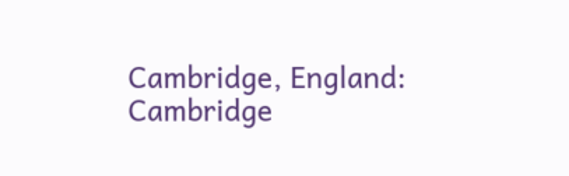Cambridge, England: Cambridge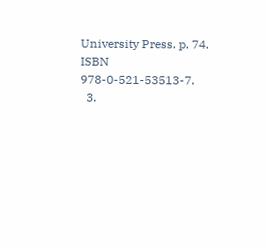University Press. p. 74. ISBN 978-0-521-53513-7.
  3.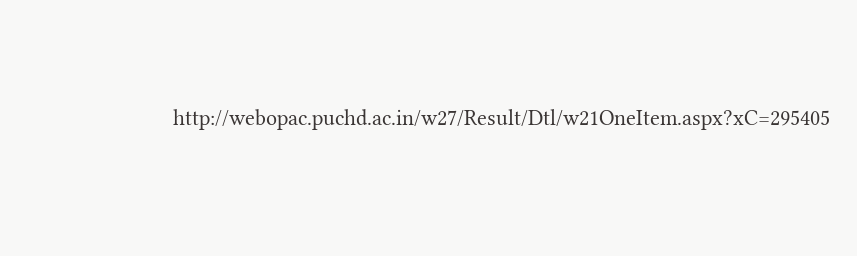http://webopac.puchd.ac.in/w27/Result/Dtl/w21OneItem.aspx?xC=295405